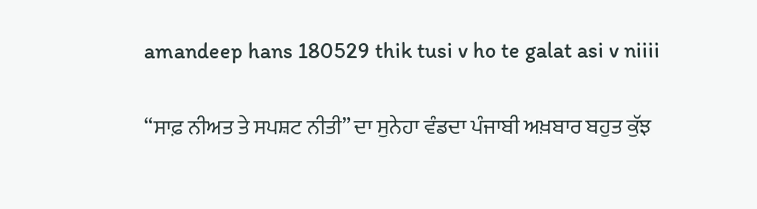amandeep hans 180529 thik tusi v ho te galat asi v niiii

“ਸਾਫ਼ ਨੀਅਤ ਤੇ ਸਪਸ਼ਟ ਨੀਤੀ” ਦਾ ਸੁਨੇਹਾ ਵੰਡਦਾ ਪੰਜਾਬੀ ਅਖ਼ਬਾਰ ਬਹੁਤ ਕੁੱਝ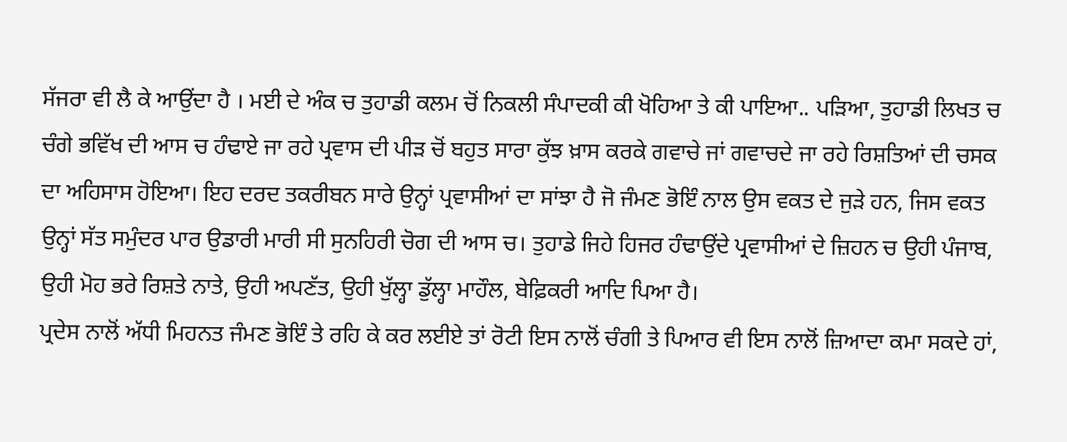ਸੱਜਰਾ ਵੀ ਲੈ ਕੇ ਆਉਂਦਾ ਹੈ । ਮਈ ਦੇ ਅੰਕ ਚ ਤੁਹਾਡੀ ਕਲਮ ਚੋਂ ਨਿਕਲੀ ਸੰਪਾਦਕੀ ਕੀ ਖੋਹਿਆ ਤੇ ਕੀ ਪਾਇਆ.. ਪੜਿਆ, ਤੁਹਾਡੀ ਲਿਖਤ ਚ ਚੰਗੇ ਭਵਿੱਖ ਦੀ ਆਸ ਚ ਹੰਢਾਏ ਜਾ ਰਹੇ ਪ੍ਰਵਾਸ ਦੀ ਪੀੜ ਚੋਂ ਬਹੁਤ ਸਾਰਾ ਕੁੱਝ ਖ਼ਾਸ ਕਰਕੇ ਗਵਾਚੇ ਜਾਂ ਗਵਾਚਦੇ ਜਾ ਰਹੇ ਰਿਸ਼ਤਿਆਂ ਦੀ ਚਸਕ ਦਾ ਅਹਿਸਾਸ ਹੋਇਆ। ਇਹ ਦਰਦ ਤਕਰੀਬਨ ਸਾਰੇ ਉਨ੍ਹਾਂ ਪ੍ਰਵਾਸੀਆਂ ਦਾ ਸਾਂਝਾ ਹੈ ਜੋ ਜੰਮਣ ਭੋਇੰ ਨਾਲ ਉਸ ਵਕਤ ਦੇ ਜੁੜੇ ਹਨ, ਜਿਸ ਵਕਤ ਉਨ੍ਹਾਂ ਸੱਤ ਸਮੁੰਦਰ ਪਾਰ ਉਡਾਰੀ ਮਾਰੀ ਸੀ ਸੁਨਹਿਰੀ ਚੋਗ ਦੀ ਆਸ ਚ। ਤੁਹਾਡੇ ਜਿਹੇ ਹਿਜਰ ਹੰਢਾਉਂਦੇ ਪ੍ਰਵਾਸੀਆਂ ਦੇ ਜ਼ਿਹਨ ਚ ਉਹੀ ਪੰਜਾਬ, ਉਹੀ ਮੋਹ ਭਰੇ ਰਿਸ਼ਤੇ ਨਾਤੇ, ਉਹੀ ਅਪਣੱਤ, ਉਹੀ ਖੁੱਲ੍ਹਾ ਡੁੱਲ੍ਹਾ ਮਾਹੌਲ, ਬੇਫ਼ਿਕਰੀ ਆਦਿ ਪਿਆ ਹੈ।
ਪ੍ਰਦੇਸ ਨਾਲੋਂ ਅੱਧੀ ਮਿਹਨਤ ਜੰਮਣ ਭੋਇੰ ਤੇ ਰਹਿ ਕੇ ਕਰ ਲਈਏ ਤਾਂ ਰੋਟੀ ਇਸ ਨਾਲੋਂ ਚੰਗੀ ਤੇ ਪਿਆਰ ਵੀ ਇਸ ਨਾਲੋਂ ਜ਼ਿਆਦਾ ਕਮਾ ਸਕਦੇ ਹਾਂ,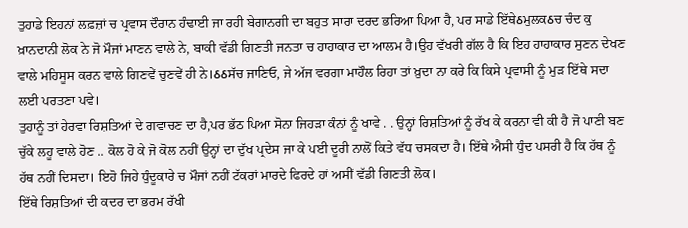ਤੁਹਾਡੇ ਇਹਨਾਂ ਲਫ਼ਜ਼ਾਂ ਚ ਪ੍ਰਵਾਸ ਦੌਰਾਨ ਹੰਢਾਈ ਜਾ ਰਹੀ ਬੇਗਾਨਗੀ ਦਾ ਬਹੁਤ ਸਾਰਾ ਦਰਦ ਭਰਿਆ ਪਿਆ ਹੈ, ਪਰ ਸਾਡੇ ਇੱਥੇઠਮੁਲਕઠਚ ਚੰਦ ਕੁ ਖ਼ਾਨਦਾਨੀ ਲੋਕ ਨੇ ਜੋ ਮੌਜਾਂ ਮਾਣਨ ਵਾਲੇ ਨੇ, ਬਾਕੀ ਵੱਡੀ ਗਿਣਤੀ ਜਨਤਾ ਚ ਹਾਹਾਕਾਰ ਦਾ ਆਲਮ ਹੈ।ਉਹ ਵੱਖਰੀ ਗੱਲ ਹੈ ਕਿ ਇਹ ਹਾਹਾਕਾਰ ਸੁਣਨ ਦੇਖਣ ਵਾਲੇ ਮਹਿਸੂਸ ਕਰਨ ਵਾਲੇ ਗਿਣਵੇਂ ਚੁਣਵੇਂ ਹੀ ਨੇ।ઠઠਸੱਚ ਜਾਣਿਓ, ਜੇ ਅੱਜ ਵਰਗਾ ਮਾਹੌਲ ਰਿਹਾ ਤਾਂ ਖ਼ੁਦਾ ਨਾ ਕਰੇ ਕਿ ਕਿਸੇ ਪ੍ਰਵਾਸੀ ਨੂੰ ਮੁੜ ਇੱਥੇ ਸਦਾ ਲਈ ਪਰਤਣਾ ਪਵੇ।
ਤੁਹਾਨੂੰ ਤਾਂ ਹੇਰਵਾ ਰਿਸ਼ਤਿਆਂ ਦੇ ਗਵਾਚਣ ਦਾ ਹੈ,ਪਰ ਭੱਠ ਪਿਆ ਸੋਨਾ ਜਿਹੜਾ ਕੰਨਾਂ ਨੂੰ ਖਾਵੇ . . ਉਨ੍ਹਾਂ ਰਿਸ਼ਤਿਆਂ ਨੂੰ ਰੱਖ ਕੇ ਕਰਨਾ ਵੀ ਕੀ ਹੈ ਜੋ ਪਾਣੀ ਬਣ ਚੁੱਕੇ ਲਹੂ ਵਾਲੇ ਹੋਣ .. ਕੋਲ ਹੋ ਕੇ ਜੋ ਕੋਲ ਨਹੀਂ ਉਨ੍ਹਾਂ ਦਾ ਦੁੱਖ ਪ੍ਰਦੇਸ ਜਾ ਕੇ ਪਈ ਦੂਰੀ ਨਾਲੋਂ ਕਿਤੇ ਵੱਧ ਚਸਕਦਾ ਹੈ। ਇੱਥੇ ਐਸੀ ਧੁੰਦ ਪਸਰੀ ਹੈ ਕਿ ਹੱਥ ਨੂੰ ਹੱਥ ਨਹੀਂ ਦਿਸਦਾ। ਇਹੋ ਜਿਹੇ ਧੁੰਦੂਕਾਰੇ ਚ ਮੌਜਾਂ ਨਹੀਂ ਟੱਕਰਾਂ ਮਾਰਦੇ ਫਿਰਦੇ ਹਾਂ ਅਸੀਂ ਵੱਡੀ ਗਿਣਤੀ ਲੋਕ।
ਇੱਥੇ ਰਿਸ਼ਤਿਆਂ ਦੀ ਕਦਰ ਦਾ ਭਰਮ ਰੱਖੀ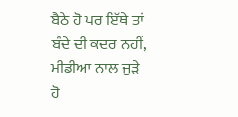ਬੈਠੇ ਹੋ ਪਰ ਇੱਥੇ ਤਾਂ ਬੰਦੇ ਦੀ ਕਦਰ ਨਹੀਂ, ਮੀਡੀਆ ਨਾਲ ਜੁੜੇ ਹੋ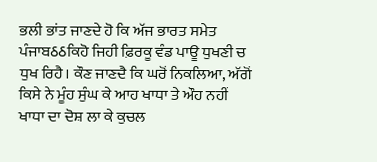ਭਲੀ ਭਾਂਤ ਜਾਣਦੇ ਹੋ ਕਿ ਅੱਜ ਭਾਰਤ ਸਮੇਤ ਪੰਜਾਬઠઠਕਿਹੋ ਜਿਹੀ ਫ਼ਿਰਕੂ ਵੰਡ ਪਾਊ ਧੁਖਣੀ ਚ ਧੁਖ ਰਿਹੈ। ਕੌਣ ਜਾਣਦੈ ਕਿ ਘਰੋਂ ਨਿਕਲਿਆ, ਅੱਗੋਂ ਕਿਸੇ ਨੇ ਮੂੰਹ ਸੁੰਘ ਕੇ ਆਹ ਖਾਧਾ ਤੇ ਔਹ ਨਹੀਂ ਖਾਧਾ ਦਾ ਦੋਸ਼ ਲਾ ਕੇ ਕੁਚਲ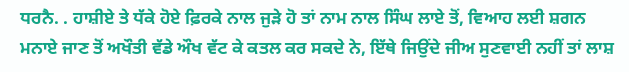ਧਰਨੈ. . ਹਾਸ਼ੀਏ ਤੇ ਧੱਕੇ ਹੋਏ ਫ਼ਿਰਕੇ ਨਾਲ ਜੁੜੇ ਹੋ ਤਾਂ ਨਾਮ ਨਾਲ ਸਿੰਘ ਲਾਏ ਤੋਂ, ਵਿਆਹ ਲਈ ਸ਼ਗਨ ਮਨਾਏ ਜਾਣ ਤੋਂ ਅਖੌਤੀ ਵੱਡੇ ਔਖ ਵੱਟ ਕੇ ਕਤਲ ਕਰ ਸਕਦੇ ਨੇ, ਇੱਥੇ ਜਿਉਂਦੇ ਜੀਅ ਸੁਣਵਾਈ ਨਹੀਂ ਤਾਂ ਲਾਸ਼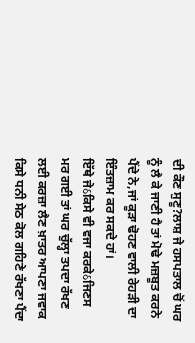ਦੀ ਕੌਣ ਸੁਣੂ?ਲਾਸ਼ ਜੇ ਹਸਪਤਾਲ ਚੋਂ ਘਰ ਨੂੰ ਲੈ ਕੇ ਜਾਣੀ ਹੈ ਤਾਂ ਮੋਢੇ ਮਜ਼ਬੂਤ ਕਰਨੇ ਪੈਂਦੇ ਨੇ,ਜਾਂ ਕੂੜਾ ਢੋਹਣ ਵਾਲੀ ਰੇਹੜੀ ਦਾ ਇੰਤਜ਼ਾਮ ਕਰ ਸਕਦੇ ਹਾਂ।
ਇੱਥੇ ਜੇઠਕਿਸੇ ਵੀ ਵਜਾ ਕਰਕੇઠਜਿਣਸ ਮਰ ਗਈ ਤਾਂ ਘਰ ਚੁੱਲ੍ਹਾ ਤਪਦਾ ਰੱਖਣ ਲਈ ਕਰਜ਼ਾ ਲੈਣ ਖ਼ਾਤਰ ਆਪਣਾ ਜਵਾਕ ਕਿਸੇ ਧਨੀ ਸੇਠ ਕੋਲ ਗਹਿਣੇ ਰੱਖਣਾ ਪੈਂਦਾ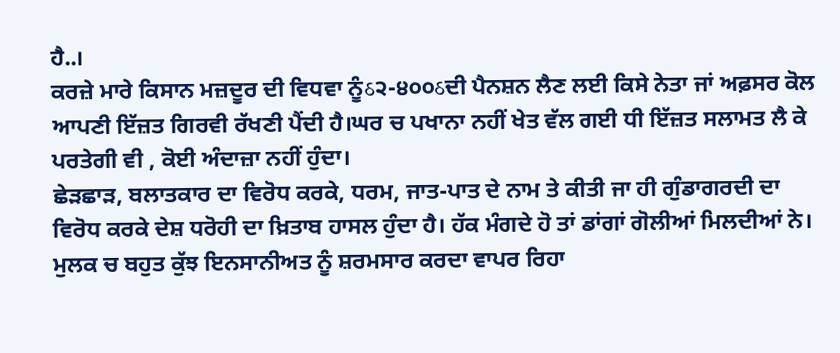ਹੈ..।
ਕਰਜ਼ੇ ਮਾਰੇ ਕਿਸਾਨ ਮਜ਼ਦੂਰ ਦੀ ਵਿਧਵਾ ਨੂੰઠ੨-੪੦੦ઠਦੀ ਪੈਨਸ਼ਨ ਲੈਣ ਲਈ ਕਿਸੇ ਨੇਤਾ ਜਾਂ ਅਫ਼ਸਰ ਕੋਲ ਆਪਣੀ ਇੱਜ਼ਤ ਗਿਰਵੀ ਰੱਖਣੀ ਪੈਂਦੀ ਹੈ।ਘਰ ਚ ਪਖਾਨਾ ਨਹੀਂ ਖੇਤ ਵੱਲ ਗਈ ਧੀ ਇੱਜ਼ਤ ਸਲਾਮਤ ਲੈ ਕੇ ਪਰਤੇਗੀ ਵੀ , ਕੋਈ ਅੰਦਾਜ਼ਾ ਨਹੀਂ ਹੁੰਦਾ।
ਛੇੜਛਾੜ, ਬਲਾਤਕਾਰ ਦਾ ਵਿਰੋਧ ਕਰਕੇ, ਧਰਮ, ਜਾਤ-ਪਾਤ ਦੇ ਨਾਮ ਤੇ ਕੀਤੀ ਜਾ ਹੀ ਗੁੰਡਾਗਰਦੀ ਦਾ ਵਿਰੋਧ ਕਰਕੇ ਦੇਸ਼ ਧਰੋਹੀ ਦਾ ਖ਼ਿਤਾਬ ਹਾਸਲ ਹੁੰਦਾ ਹੈ। ਹੱਕ ਮੰਗਦੇ ਹੋ ਤਾਂ ਡਾਂਗਾਂ ਗੋਲੀਆਂ ਮਿਲਦੀਆਂ ਨੇ। ਮੁਲਕ ਚ ਬਹੁਤ ਕੁੱਝ ਇਨਸਾਨੀਅਤ ਨੂੰ ਸ਼ਰਮਸਾਰ ਕਰਦਾ ਵਾਪਰ ਰਿਹਾ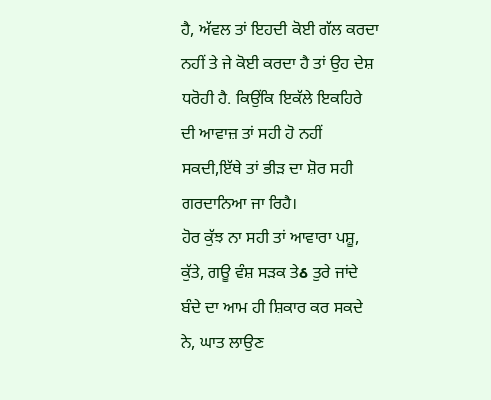ਹੈ, ਅੱਵਲ ਤਾਂ ਇਹਦੀ ਕੋਈ ਗੱਲ ਕਰਦਾ ਨਹੀਂ ਤੇ ਜੇ ਕੋਈ ਕਰਦਾ ਹੈ ਤਾਂ ਉਹ ਦੇਸ਼ ਧਰੋਹੀ ਹੈ. ਕਿਉਂਕਿ ਇਕੱਲੇ ਇਕਹਿਰੇ ਦੀ ਆਵਾਜ਼ ਤਾਂ ਸਹੀ ਹੋ ਨਹੀਂ ਸਕਦੀ,ਇੱਥੇ ਤਾਂ ਭੀੜ ਦਾ ਸ਼ੋਰ ਸਹੀ ਗਰਦਾਨਿਆ ਜਾ ਰਿਹੈ।
ਹੋਰ ਕੁੱਝ ਨਾ ਸਹੀ ਤਾਂ ਆਵਾਰਾ ਪਸ਼ੂ, ਕੁੱਤੇ, ਗਊ ਵੰਸ਼ ਸੜਕ ਤੇઠ ਤੁਰੇ ਜਾਂਦੇ ਬੰਦੇ ਦਾ ਆਮ ਹੀ ਸ਼ਿਕਾਰ ਕਰ ਸਕਦੇ ਨੇ, ਘਾਤ ਲਾਉਣ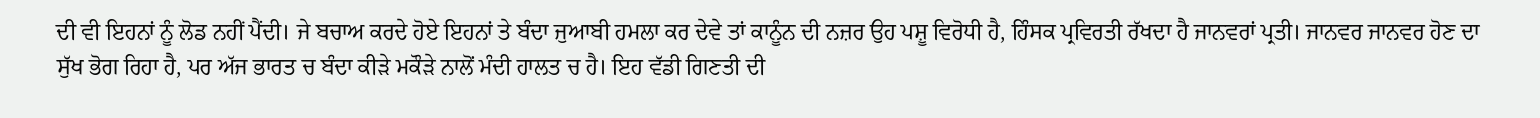ਦੀ ਵੀ ਇਹਨਾਂ ਨੂੰ ਲੋਡ ਨਹੀਂ ਪੈਂਦੀ। ਜੇ ਬਚਾਅ ਕਰਦੇ ਹੋਏ ਇਹਨਾਂ ਤੇ ਬੰਦਾ ਜੁਆਬੀ ਹਮਲਾ ਕਰ ਦੇਵੇ ਤਾਂ ਕਾਨੂੰਨ ਦੀ ਨਜ਼ਰ ਉਹ ਪਸ਼ੂ ਵਿਰੋਧੀ ਹੈ, ਹਿੰਸਕ ਪ੍ਰਵਿਰਤੀ ਰੱਖਦਾ ਹੈ ਜਾਨਵਰਾਂ ਪ੍ਰਤੀ। ਜਾਨਵਰ ਜਾਨਵਰ ਹੋਣ ਦਾ ਸੁੱਖ ਭੋਗ ਰਿਹਾ ਹੈ, ਪਰ ਅੱਜ ਭਾਰਤ ਚ ਬੰਦਾ ਕੀੜੇ ਮਕੌੜੇ ਨਾਲੋਂ ਮੰਦੀ ਹਾਲਤ ਚ ਹੈ। ਇਹ ਵੱਡੀ ਗਿਣਤੀ ਦੀ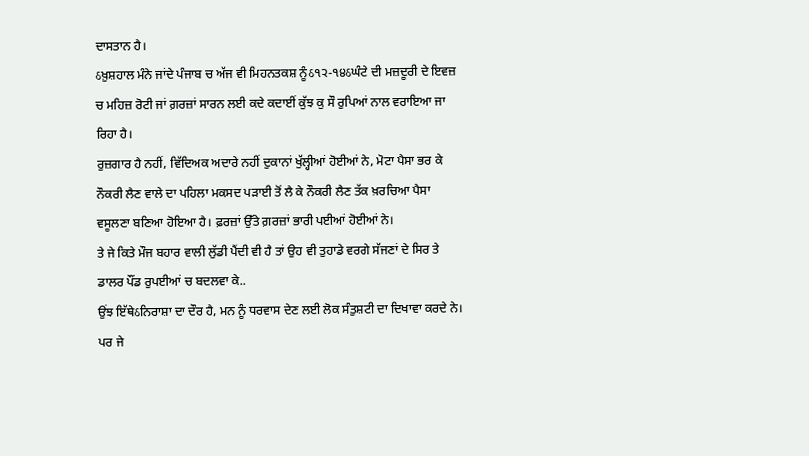ਦਾਸਤਾਨ ਹੈ।
ઠਖ਼ੁਸ਼ਹਾਲ ਮੰਨੇ ਜਾਂਦੇ ਪੰਜਾਬ ਚ ਅੱਜ ਵੀ ਮਿਹਨਤਕਸ਼ ਨੂੰઠ੧੨-੧੪ઠਘੰਟੇ ਦੀ ਮਜ਼ਦੂਰੀ ਦੇ ਇਵਜ਼ ਚ ਮਹਿਜ਼ ਰੋਟੀ ਜਾਂ ਗ਼ਰਜ਼ਾਂ ਸਾਰਨ ਲਈ ਕਦੇ ਕਦਾਈਂ ਕੁੱਝ ਕੁ ਸੌ ਰੁਪਿਆਂ ਨਾਲ ਵਰਾਇਆ ਜਾ ਰਿਹਾ ਹੈ।
ਰੁਜ਼ਗਾਰ ਹੈ ਨਹੀਂ, ਵਿੱਦਿਅਕ ਅਦਾਰੇ ਨਹੀਂ ਦੁਕਾਨਾਂ ਖੁੱਲ੍ਹੀਆਂ ਹੋਈਆਂ ਨੇ, ਮੋਟਾ ਪੈਸਾ ਭਰ ਕੇ ਨੌਕਰੀ ਲੈਣ ਵਾਲੇ ਦਾ ਪਹਿਲਾ ਮਕਸਦ ਪੜਾਈ ਤੋਂ ਲੈ ਕੇ ਨੌਕਰੀ ਲੈਣ ਤੱਕ ਖ਼ਰਚਿਆ ਪੈਸਾ ਵਸੂਲਣਾ ਬਣਿਆ ਹੋਇਆ ਹੈ। ਫ਼ਰਜ਼ਾਂ ਉੱਤੇ ਗ਼ਰਜ਼ਾਂ ਭਾਰੀ ਪਈਆਂ ਹੋਈਆਂ ਨੇ।
ਤੇ ਜੇ ਕਿਤੇ ਮੌਜ ਬਹਾਰ ਵਾਲੀ ਲੁੱਡੀ ਪੈਂਦੀ ਵੀ ਹੈ ਤਾਂ ਉਹ ਵੀ ਤੁਹਾਡੇ ਵਰਗੇ ਸੱਜਣਾਂ ਦੇ ਸਿਰ ਤੇ ਡਾਲਰ ਪੌਂਡ ਰੁਪਈਆਂ ਚ ਬਦਲਵਾ ਕੇ..
ਉਂਝ ਇੱਥੇઠਨਿਰਾਸ਼ਾ ਦਾ ਦੌਰ ਹੈ, ਮਨ ਨੂੰ ਧਰਵਾਸ ਦੇਣ ਲਈ ਲੋਕ ਸੰਤੁਸ਼ਟੀ ਦਾ ਦਿਖਾਵਾ ਕਰਦੇ ਨੇ। ਪਰ ਜੇ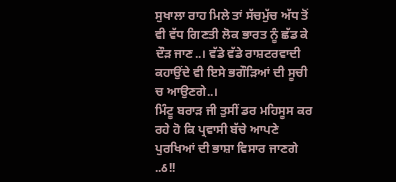ਸੁਖਾਲਾ ਰਾਹ ਮਿਲੇ ਤਾਂ ਸੱਚਮੁੱਚ ਅੱਧ ਤੋਂ ਵੀ ਵੱਧ ਗਿਣਤੀ ਲੋਕ ਭਾਰਤ ਨੂੰ ਛੱਡ ਕੇ ਦੌੜ ਜਾਣ..। ਵੱਡੇ ਵੱਡੇ ਰਾਸ਼ਟਰਵਾਦੀ ਕਹਾਉਂਦੇ ਵੀ ਇਸੇ ਭਗੌੜਿਆਂ ਦੀ ਸੂਚੀ ਚ ਆਉਣਗੇ..।
ਮਿੰਟੂ ਬਰਾੜ ਜੀ ਤੁਸੀਂ ਡਰ ਮਹਿਸੂਸ ਕਰ ਰਹੇ ਹੋ ਕਿ ਪ੍ਰਵਾਸੀ ਬੱਚੇ ਆਪਣੇ ਪੁਰਖਿਆਂ ਦੀ ਭਾਸ਼ਾ ਵਿਸਾਰ ਜਾਣਗੇ ..ઠ!!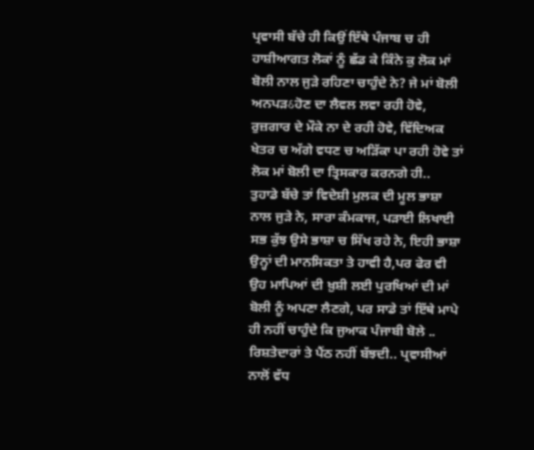ਪ੍ਰਵਾਸੀ ਬੱਚੇ ਹੀ ਕਿਉਂ ਇੱਥੇ ਪੰਜਾਬ ਚ ਹੀ ਹਾਸ਼ੀਆਗਤ ਲੋਕਾਂ ਨੂੰ ਛੱਡ ਕੇ ਕਿੰਨੇ ਕੁ ਲੋਕ ਮਾਂ ਬੋਲੀ ਨਾਲ ਜੁੜੇ ਰਹਿਣਾ ਚਾਹੁੰਦੇ ਨੇ? ਜੇ ਮਾਂ ਬੋਲੀ ਅਨਪੜઠਹੋਣ ਦਾ ਲੈਵਲ ਲਵਾ ਰਹੀ ਹੋਵੇ, ਰੁਜ਼ਗਾਰ ਦੇ ਮੌਕੇ ਨਾ ਦੇ ਰਹੀ ਹੋਵੇ, ਵਿੱਦਿਅਕ ਖੇਤਰ ਚ ਅੱਗੇ ਵਧਣ ਚ ਅੜਿੱਕਾ ਪਾ ਰਹੀ ਹੋਵੇ ਤਾਂ ਲੋਕ ਮਾਂ ਬੋਲੀ ਦਾ ਤ੍ਰਿਸਕਾਰ ਕਰਨਗੇ ਹੀ..
ਤੁਹਾਡੇ ਬੱਚੇ ਤਾਂ ਵਿਦੇਸ਼ੀ ਮੁਲਕ ਦੀ ਮੂਲ ਭਾਸ਼ਾ ਨਾਲ ਜੁੜੇ ਨੇ, ਸਾਰਾ ਕੰਮਕਾਜ, ਪੜਾਈ ਲਿਖਾਈ ਸਭ ਕੁੱਝ ਉਸੇ ਭਾਸ਼ਾ ਚ ਸਿੱਖ ਰਹੇ ਨੇ, ਇਹੀ ਭਾਸ਼ਾ ਉਨ੍ਹਾਂ ਦੀ ਮਾਨਸਿਕਤਾ ਤੇ ਹਾਵੀ ਹੈ,ਪਰ ਫੇਰ ਵੀ ਉਹ ਮਾਪਿਆਂ ਦੀ ਖ਼ੁਸ਼ੀ ਲਈ ਪੁਰਖਿਆਂ ਦੀ ਮਾਂ ਬੋਲੀ ਨੂੰ ਅਪਣਾ ਲੈਣਗੇ, ਪਰ ਸਾਡੇ ਤਾਂ ਇੱਥੇ ਮਾਪੇ ਹੀ ਨਹੀਂ ਚਾਹੁੰਦੇ ਕਿ ਜੁਆਕ ਪੰਜਾਬੀ ਬੋਲੇ .. ਰਿਸ਼ਤੇਦਾਰਾਂ ਤੇ ਪੈਂਠ ਨਹੀਂ ਬੱਝਦੀ.. ਪ੍ਰਵਾਸੀਆਂ ਨਾਲੋਂ ਵੱਧ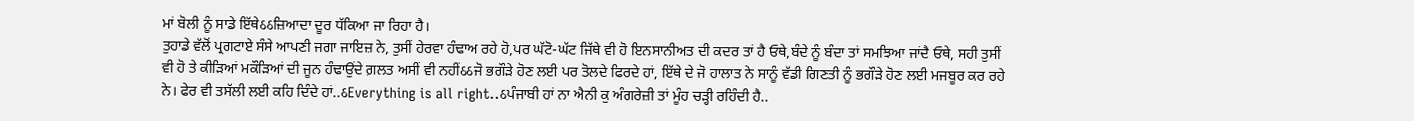ਮਾਂ ਬੋਲੀ ਨੂੰ ਸਾਡੇ ਇੱਥੇઠઠਜ਼ਿਆਦਾ ਦੂਰ ਧੱਕਿਆ ਜਾ ਰਿਹਾ ਹੈ।
ਤੁਹਾਡੇ ਵੱਲੋਂ ਪ੍ਰਗਟਾਏ ਸੰਸੇ ਆਪਣੀ ਜਗਾ ਜਾਇਜ਼ ਨੇ, ਤੁਸੀਂ ਹੇਰਵਾ ਹੰਢਾਅ ਰਹੇ ਹੋ,ਪਰ ਘੱਟੋ-ਘੱਟ ਜਿੱਥੇ ਵੀ ਹੋ ਇਨਸਾਨੀਅਤ ਦੀ ਕਦਰ ਤਾਂ ਹੈ ਓਥੇ,ਬੰਦੇ ਨੂੰ ਬੰਦਾ ਤਾਂ ਸਮਝਿਆ ਜਾਂਦੈ ਓਥੇ, ਸਹੀ ਤੁਸੀਂ ਵੀ ਹੋ ਤੇ ਕੀੜਿਆਂ ਮਕੌੜਿਆਂ ਦੀ ਜੂਨ ਹੰਢਾਉਂਦੇ ਗ਼ਲਤ ਅਸੀਂ ਵੀ ਨਹੀਂઠઠਜੋ ਭਗੌੜੇ ਹੋਣ ਲਈ ਪਰ ਤੋਲਦੇ ਫਿਰਦੇ ਹਾਂ, ਇੱਥੇ ਦੇ ਜੋ ਹਾਲਾਤ ਨੇ ਸਾਨੂੰ ਵੱਡੀ ਗਿਣਤੀ ਨੂੰ ਭਗੌੜੇ ਹੋਣ ਲਈ ਮਜਬੂਰ ਕਰ ਰਹੇ ਨੇ। ਫੇਰ ਵੀ ਤਸੱਲੀ ਲਈ ਕਹਿ ਦਿੰਦੇ ਹਾਂ..ઠEverything is all right..ઠਪੰਜਾਬੀ ਹਾਂ ਨਾ ਐਨੀ ਕੁ ਅੰਗਰੇਜ਼ੀ ਤਾਂ ਮੂੰਹ ਚੜ੍ਹੀ ਰਹਿੰਦੀ ਹੈ..